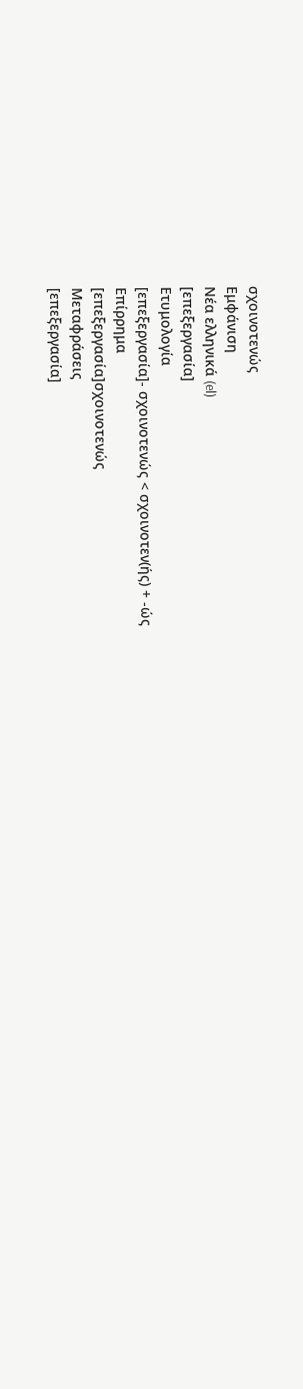σχοινοτενώς
Εμφάνιση
Νέα ελληνικά (el)
[επεξεργασία]
Ετυμολογία
[επεξεργασία]- σχοινοτενώς < σχοινοτεν(ής) + -ώς
Επίρρημα
[επεξεργασία]σχοινοτενώς
Μεταφράσεις
[επεξεργασία]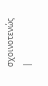σχοινοτενώς
|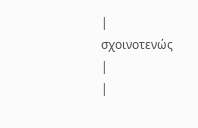|
σχοινοτενώς
|
|